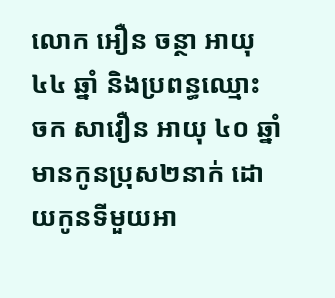លោក អឿន ចន្ថា អាយុ ៤៤ ឆ្នាំ និងប្រពន្ធឈ្មោះ ចក សាវឿន អាយុ ៤០ ឆ្នាំ មានកូនប្រុស២នាក់ ដោយកូនទីមួយអា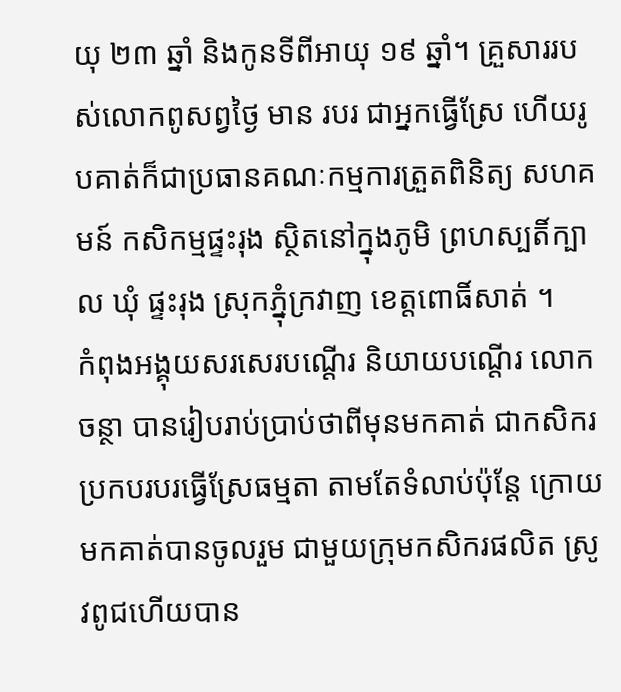យុ ២៣ ឆ្នាំ និងកូនទីពីអាយុ ១៩ ឆ្នាំ។ គ្រួសាររបស់លោកពូសព្វថ្ងៃ មាន របរ ជាអ្នកធ្វើស្រែ ហើយរូបគាត់ក៏ជាប្រធានគណៈកម្មការត្រួតពិនិត្យ សហគមន៍ កសិកម្មផ្ទះរុង ស្ថិតនៅក្នុងភូមិ ព្រហស្បតិ៍ក្បាល ឃុំ ផ្ទះរុង ស្រុកភ្នុំក្រវាញ ខេត្តពោធិ៍សាត់ ។
កំពុងអង្គុយសរសេរបណ្តើរ និយាយបណ្តើរ លោក ចន្ថា បានរៀបរាប់ប្រាប់ថាពីមុនមកគាត់ ជាកសិករប្រកបរបរធ្វើស្រែធម្មតា តាមតែទំលាប់ប៉ុន្តែ ក្រោយមកគាត់បានចូលរួម ជាមួយក្រុមកសិករផលិត ស្រូវពូជហើយបាន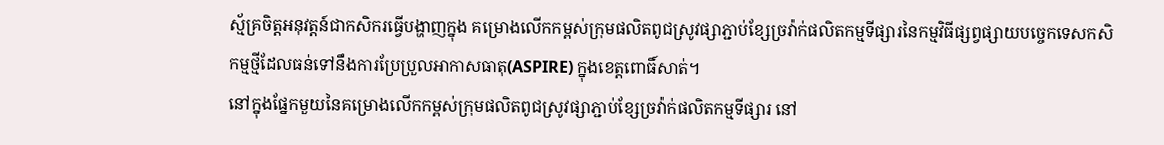ស្ម័គ្រចិត្តអនុវត្តន៍ជាកសិករធ្វើបង្ហាញក្នុង គម្រោងលើកកម្ពស់ក្រុមផលិតពូជស្រូវផ្សាភ្ជាប់ខ្សែច្រវ៉ាក់ផលិតកម្មទីផ្សារនៃកម្មវិធីផ្សព្វផ្សាយបច្ចេកទេសកសិកម្មថ្មីដែលធន់ទៅនឹងការប្រែប្រួលអាកាសធាតុ(ASPIRE) ក្នុងខេត្តពោធិ៍សាត់។
នៅក្នុងផ្នែកមួយនៃគម្រោងលើកកម្ពស់ក្រុមផលិតពូជស្រូវផ្សាភ្ជាប់ខ្សែច្រវ៉ាក់ផលិតកម្មទីផ្សារ នៅ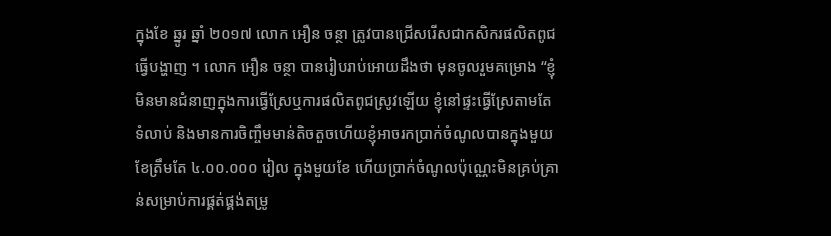ក្នុងខែ ឆ្នូរ ឆ្នាំ ២០១៧ លោក អឿន ចន្ថា ត្រូវបានជ្រើសរើសជាកសិករផលិតពូជធ្វើបង្ហាញ ។ លោក អឿន ចន្ថា បានរៀបរាប់អោយដឹងថា មុនចូលរួមគម្រោង “ខ្ញុំមិនមានជំនាញក្នុងការធ្វើស្រែឬការផលិតពូជស្រូវឡើយ ខ្ញុំនៅផ្ទះធ្វើស្រែតាមតែទំលាប់ និងមានការចិញ្ចឹមមាន់តិចតួចហើយខ្ញុំអាចរកប្រាក់ចំណូលបានក្នុងមួយខែត្រឹមតែ ៤.០០.០០០ រៀល ក្នុងមួយខែ ហើយប្រាក់ចំណូលប៉ុណ្ណេះមិនគ្រប់គ្រាន់សម្រាប់ការផ្គត់ផ្គង់តម្រូ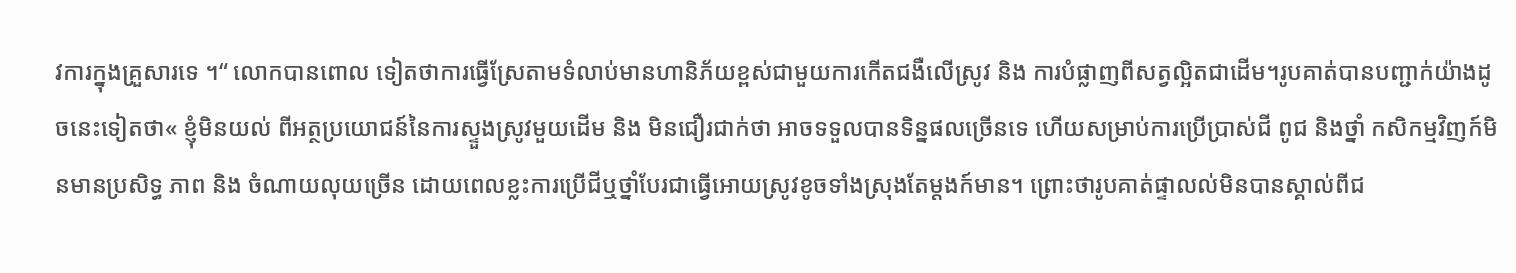វការក្នុងគ្រួសារទេ ។“ លោកបានពោល ទៀតថាការធ្វើស្រែតាមទំលាប់មានហានិភ័យខ្ពស់ជាមួយការកើតជងឺលើស្រូវ និង ការបំផ្លាញពីសត្វល្អិតជាដើម។រូបគាត់បានបញ្ជាក់យ៉ាងដូចនេះទៀតថា« ខ្ញុំមិនយល់ ពីអត្ថប្រយោជន៍នៃការស្ទួងស្រូវមួយដើម និង មិនជឿរជាក់ថា អាចទទួលបានទិន្នផលច្រើនទេ ហើយសម្រាប់ការប្រើប្រាស់ជី ពូជ និងថ្នាំ កសិកម្មវិញក៍មិនមានប្រសិទ្ធ ភាព និង ចំណាយលុយច្រើន ដោយពេលខ្លះការប្រើជីឬថ្នាំបែរជាធ្វើអោយស្រូវខូចទាំងស្រុងតែម្តងក៍មាន។ ព្រោះថារូបគាត់ផ្ទាលល់មិនបានស្គាល់ពីជ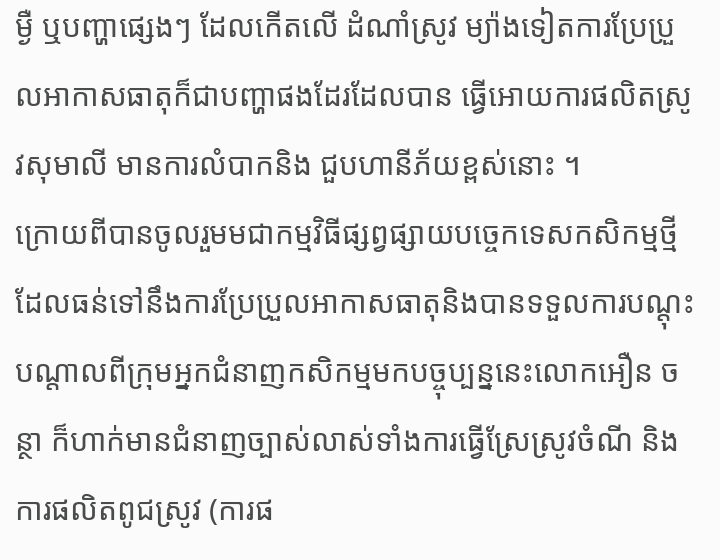ម្ងឺ ឬបញ្ហាផ្សេងៗ ដែលកើតលើ ដំណាំស្រូវ ម្យ៉ាងទៀតការប្រែប្រួលអាកាសធាតុក៏ជាបញ្ហាផងដែរដែលបាន ធ្វើអោយការផលិតស្រូវសុមាលី មានការលំបាកនិង ជួបហានីភ័យខ្ពស់នោះ ។
ក្រោយពីបានចូលរួមមជាកម្មវិធីផ្សព្វផ្សាយបច្ចេកទេសកសិកម្មថ្មីដែលធន់ទៅនឹងការប្រែប្រួលអាកាសធាតុនិងបានទទួលការបណ្តុះបណ្តាលពីក្រុមអ្នកជំនាញកសិកម្មមកបច្ចុប្បន្ននេះលោកអឿន ចន្ថា ក៏ហាក់មានជំនាញច្បាស់លាស់ទាំងការធ្វើស្រែស្រូវចំណី និងការផលិតពូជស្រូវ (ការផ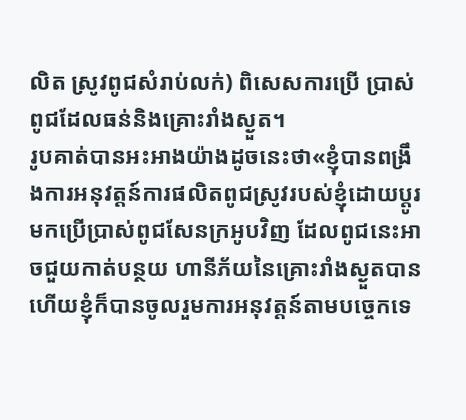លិត ស្រូវពូជសំរាប់លក់) ពិសេសការប្រើ ប្រាស់ពូជដែលធន់និងគ្រោះរាំងស្ងួត។
រូបគាត់បានអះអាងយ៉ាងដូចនេះថា«ខ្ញុំបានពង្រឹងការអនុវត្តន៍ការផលិតពូជស្រូវរបស់ខ្ញុំដោយប្តូរមកប្រើប្រាស់ពូជសែនក្រអូបវិញ ដែលពូជនេះអាចជួយកាត់បន្ថយ ហានីភ័យនៃគ្រោះរាំងស្ងួតបាន ហើយខ្ញុំក៏បានចូលរួមការអនុវត្តន៍តាមបច្ចេកទេ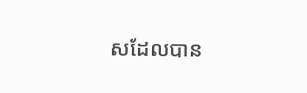សដែលបាន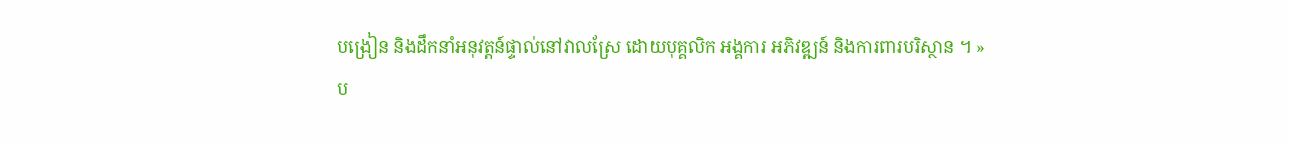បង្រៀន និងដឹកនាំអនុវត្តន៍ផ្ទាល់នៅវាលស្រែ ដោយបុគ្គលិក អង្គការ អភិវឌ្ឍន៍ និងការពារបរិស្ថាន ។ »
ប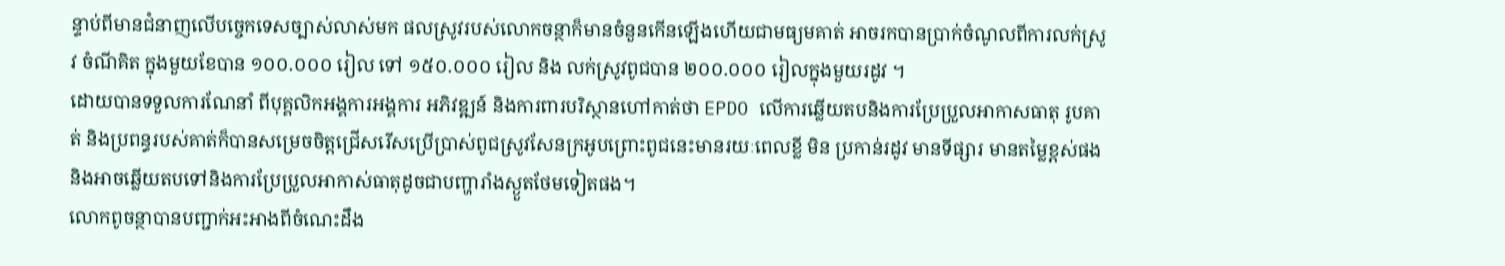ន្ទាប់ពីមានជំនាញលើបច្ចេកទេសច្បាស់លាស់មក ផលស្រូវរបស់លោកចន្ថាក៏មានចំនួនកើនឡើងហើយជាមធ្យមគាត់ អាចរកបានប្រាក់ចំណូលពីការលក់ស្រូវ ចំណីគិត ក្នុងមួយខែបាន ១០០.០០០ រៀល ទៅ ១៥០.០០០ រៀល និង លក់ស្រូវពូជបាន ២០០.០០០ រៀលក្នុងមួយរដូវ ។
ដោយបានទទួលការណែនាំ ពីបុគ្គលិកអង្គការអង្គការ អភិវឌ្ឍន៍ និងការពារបរិស្ថានហៅកាត់ថា EPDO លើការឆ្លើយតបនិងការប្រែប្រួលអាកាសធាតុ រូបគាត់ និងប្រពន្ធរបស់គាត់ក៏បានសម្រេចចិត្តជ្រើសរើសប្រើប្រាស់ពូជស្រូវសែនក្រអូបព្រោះពូជនេះមានរយៈពេលខ្លី មិន ប្រកាន់រដូវ មានទីផ្សារ មានតម្លៃខ្ពស់ផង និងអាចឆ្លើយតបទៅនិងការប្រែប្រួលអាកាស់ធាតុដូចជាបញ្ហារាំងស្ងួតថែមទៀតផង។
លោកពូចន្ថាបានបញ្ជាក់អះអាងពីចំណេះដឹង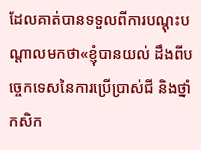ដែលគាត់បានទទួលពីការបណ្តុះបណ្តាលមកថា«ខ្ញុំបានយល់ ដឹងពីបច្ចេកទេសនៃការប្រើប្រាស់ជី និងថ្នាំកសិក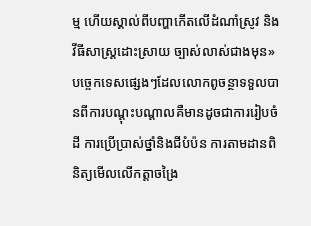ម្ម ហើយស្គាល់ពីបញ្ហាកើតលើដំណាំស្រូវ និងវីធីសាស្រ្តដោះស្រាយ ច្បាស់លាស់ជាងមុន»
បច្ចេកទេសផ្សេងៗដែលលោកពូចន្ថាទទួលបានពីការបណ្តុះបណ្តាលគឺមានដូចជាការរៀបចំដី ការប្រើប្រាស់ថ្នាំនិងជីបំប៉ន ការតាមដានពិនិត្យមើលលើកត្តាចង្រៃ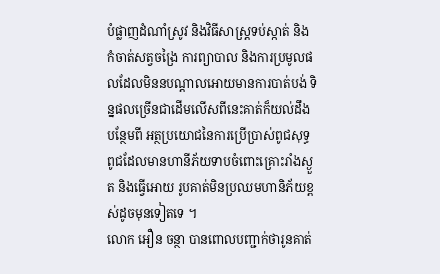បំផ្លាញដំណាំស្រូវ និងវិធីសាស្រ្តទប់ស្កាត់ និង កំចាត់សត្វចង្រៃ ការព្យាបាល និងការប្រមូលផលដែលមិននបណ្តាលអោយមានការបាត់បង់ ទិន្នផលច្រើនជាដើមលើសពីនេះគាត់ក៏យល់ដឹងបន្ថែមពី អត្ថប្រយោជនៃការប្រើប្រាស់ពូជសុទ្ធពូជដែលមានហានីភ័យទាបចំពោះគ្រោះរាំងស្ងួត និងធ្វើអោយ រូបគាត់មិនប្រឈមហានិភ័យខ្ពស់ដូចមុនទៀតទេ ។
លោក អឿន ចន្ថា បានពោលបញ្ជាក់ថារូនគាត់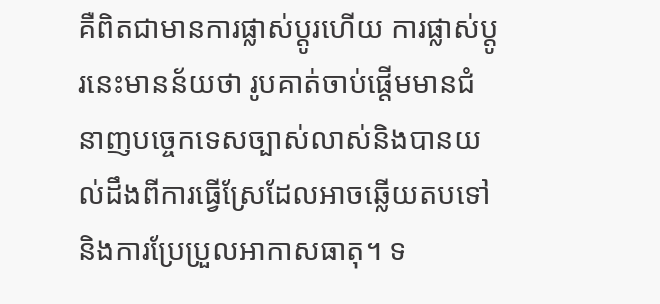គឺពិតជាមានការផ្លាស់ប្តូរហើយ ការផ្លាស់ប្តូរនេះមានន័យថា រូបគាត់ចាប់ផ្តើមមានជំនាញបច្ចេកទេសច្បាស់លាស់និងបានយល់ដឹងពីការធ្វើស្រែដែលអាចឆ្លើយតបទៅនិងការប្រែប្រួលអាកាសធាតុ។ ទ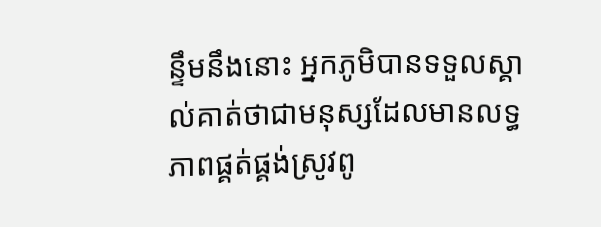ន្ទឹមនឹងនោះ អ្នកភូមិបានទទួលស្គាល់គាត់ថាជាមនុស្សដែលមានលទ្ធភាពផ្គត់ផ្គង់ស្រូវពូ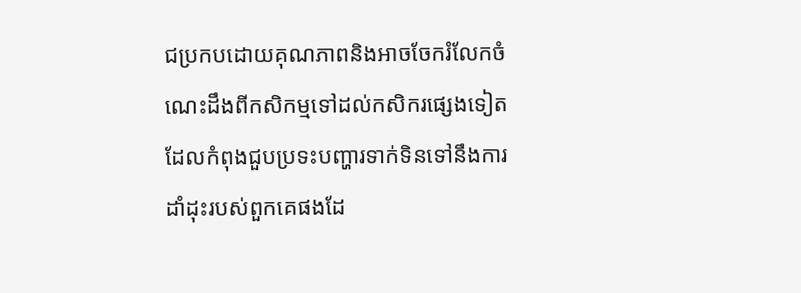ជប្រកបដោយគុណភាពនិងអាចចែករំលែកចំណេះដឹងពីកសិកម្មទៅដល់កសិករផ្សេងទៀតដែលកំពុងជួបប្រទះបញ្ហារទាក់ទិនទៅនឹងការដាំដុះរបស់ពួកគេផងដែ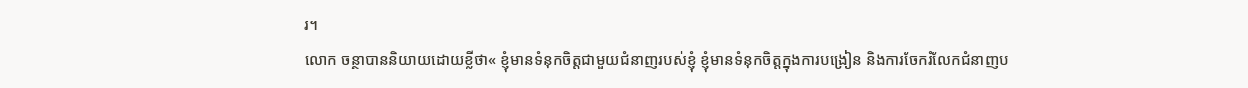រ។
លោក ចន្ថាបាននិយាយដោយខ្លីថា« ខ្ញុំមានទំនុកចិត្តជាមួយជំនាញរបស់ខ្ញុំ ខ្ញុំមានទំនុកចិត្តក្នុងការបង្រៀន និងការចែករំលែកជំនាញប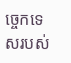ច្ចេកទេសរបស់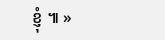ខ្ញុំ ៕ »